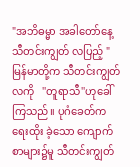"အဘိဓမ္မာ အခါတော်နေ့ သီတင်းကျွတ် လပြည့် "
မြန်မာတို့က သီတင်းကျွတ်လကို   ''တူရာသီ''ဟုခေါ်ကြသည်။ ပုဂံခေတ်က ရေးထိုး ခဲ့သော ကျောက်စာများ၌မူ သီတင်းကျွတ်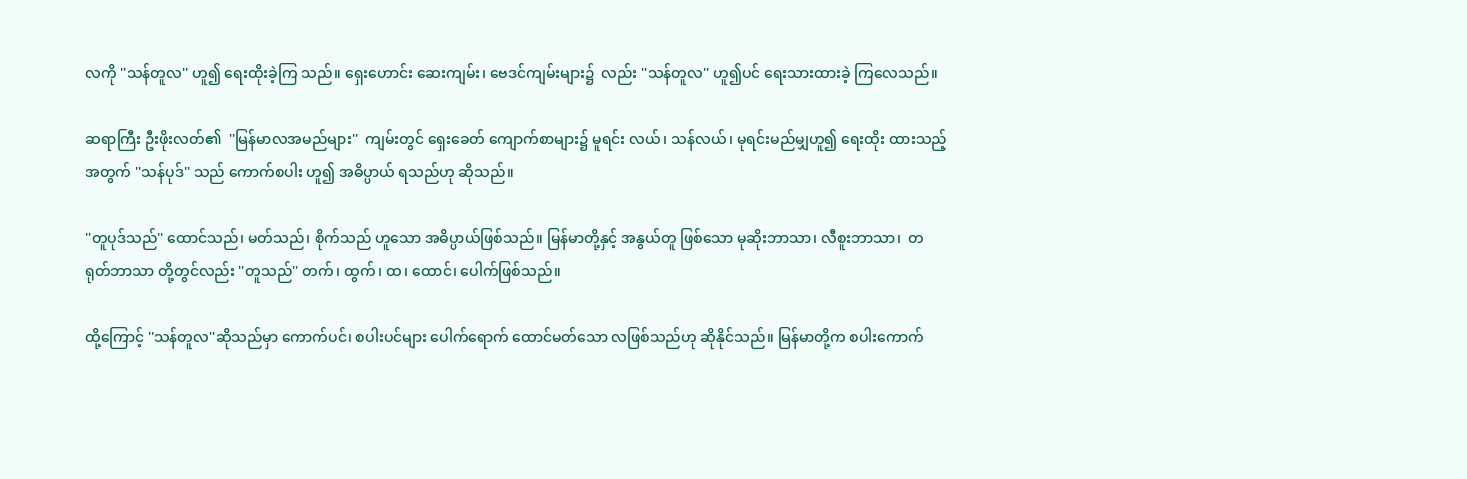လကို ''သန်တူလ'' ဟူ၍ ရေးထိုးခဲ့ကြ သည်။ ရှေးဟောင်း ဆေးကျမ်း၊ ဗေဒင်ကျမ်းများ၌  လည်း ''သန်တူလ'' ဟူ၍ပင် ရေးသားထားခဲ့ ကြလေသည်။

ဆရာကြီး ဦးဖိုးလတ်၏  ''မြန်မာလအမည်များ''  ကျမ်းတွင် ရှေးခေတ် ကျောက်စာများ၌ မူရင်း လယ်၊ သန်လယ်၊ မုရင်းမည်မျှဟူ၍ ရေးထိုး ထားသည့်အတွက် ''သန်ပုဒ်'' သည် ကောက်စပါး ဟူ၍ အဓိပ္ပာယ် ရသည်ဟု ဆိုသည်။

''တူပုဒ်သည်'' ထောင်သည်၊ မတ်သည်၊ စိုက်သည် ဟူသော အဓိပ္ပာယ်ဖြစ်သည်။ မြန်မာတို့နှင့် အနွယ်တူ ဖြစ်သော မုဆိုးဘာသာ၊ လီစူးဘာသာ၊  တရုတ်ဘာသာ တို့တွင်လည်း ''တူသည်'' တက်၊ ထွက်၊ ထ၊ ထောင်၊ ပေါက်ဖြစ်သည်။

ထို့ကြောင့် ''သန်တူလ''ဆိုသည်မှာ ကောက်ပင်၊ စပါးပင်များ ပေါက်ရောက် ထောင်မတ်သော လဖြစ်သည်ဟု ဆိုနိုင်သည်။ မြန်မာတို့က စပါးကောက်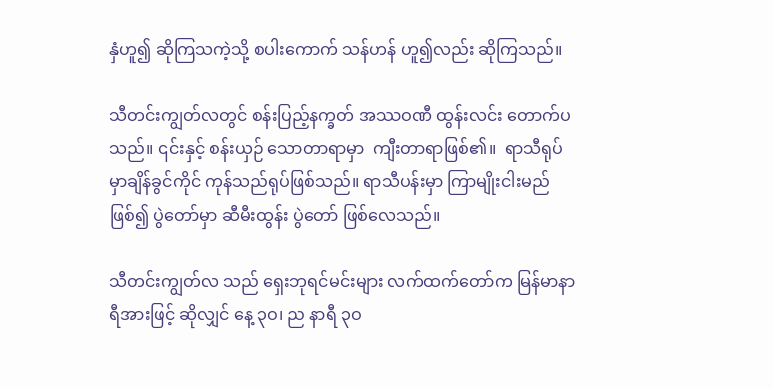နှံဟူ၍ ဆိုကြသကဲ့သို့ စပါးကောက် သန်ဟန် ဟူ၍လည်း ဆိုကြသည်။

သီတင်းကျွတ်လတွင် စန်းပြည့်နက္ခတ် အဿဝဏီ ထွန်းလင်း တောက်ပသည်။ ၎င်းနှင့် စန်းယှဉ် သောတာရာမှာ  ကျီးတာရာဖြစ်၏။  ရာသီရုပ်မှာချိန်ခွင်ကိုင် ကုန်သည်ရုပ်ဖြစ်သည်။ ရာသီပန်းမှာ ကြာမျိုးငါးမည်ဖြစ်၍ ပွဲတော်မှာ ဆီမီးထွန်း ပွဲတော် ဖြစ်လေသည်။

သီတင်းကျွတ်လ သည် ရှေးဘုရင်မင်းများ လက်ထက်တော်က မြန်မာနာရီအားဖြင့် ဆိုလျှင် နေ့ ၃ဝ၊ ည နာရီ ၃ဝ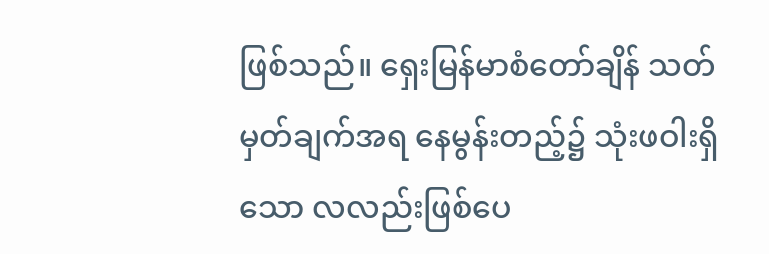ဖြစ်သည်။ ရှေးမြန်မာစံတော်ချိန် သတ်မှတ်ချက်အရ နေမွန်းတည့်၌ သုံးဖဝါးရှိသော လလည်းဖြစ်ပေ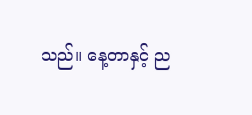သည်။ နေ့တာနှင့် ည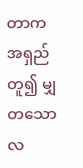တာက အရှည်တူ၍ မျှတသော လ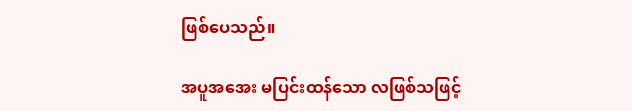ဖြစ်ပေသည်။

အပူအအေး မပြင်းထန်သော လဖြစ်သဖြင့်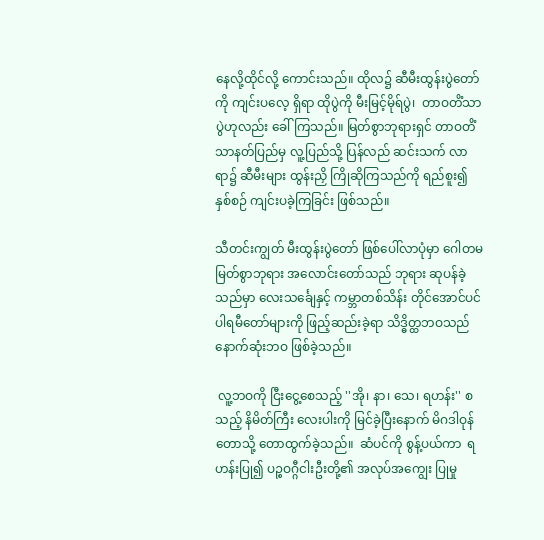နေလို့ထိုင်လို့ ကောင်းသည်။ ထိုလ၌ ဆီမီးထွန်းပွဲတော်ကို ကျင်းပလေ့ ရှိရာ ထိုပွဲကို မီးမြင့်မိုရ်ပွဲ၊  တာဝတိံသာပွဲဟုလည်း ခေါ်ကြသည်။ မြတ်စွာဘုရားရှင် တာဝတိံသာနတ်ပြည်မှ လူ့ပြည်သို့ ပြန်လည် ဆင်းသက် လာရာ၌ ဆီမီးများ ထွန်းညှိ ကြိုဆိုကြသည်ကို ရည်စူး၍ နှစ်စဉ် ကျင်းပခဲ့ကြခြင်း ဖြစ်သည်။

သီတင်းကျွတ် မီးထွန်းပွဲတော် ဖြစ်ပေါ်လာပုံမှာ ဂေါတမမြတ်စွာဘုရား အလောင်းတော်သည် ဘုရား ဆုပန်ခဲ့သည်မှာ လေးသင်္ချေနှင့် ကမ္ဘာတစ်သိန်း တိုင်အောင်ပင်  ပါရမီတော်များကို ဖြည့်ဆည်းခဲ့ရာ သိဒ္ဓိတ္ထဘဝသည် နောက်ဆုံးဘဝ ဖြစ်ခဲ့သည်။

 လူ့ဘဝကို ငြီးငွေ့စေသည့် ''အို၊ နာ၊ သေ၊ ရဟန်း'' စသည့် နိမိတ်ကြီး လေးပါးကို မြင်ခဲ့ပြီးနောက် မိဂဒါဝုန်တောသို့ တောထွက်ခဲ့သည်။  ဆံပင်ကို စွန့်ပယ်ကာ  ရဟန်းပြု၍ ပဉ္စဝဂ္ဂီငါးဦးတို့၏ အလုပ်အကျွေး ပြုမှု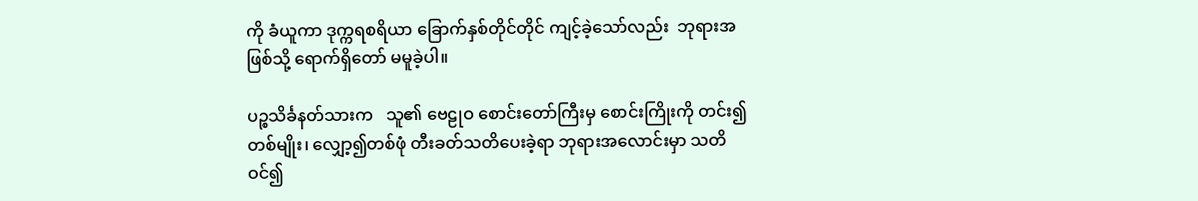ကို ခံယူကာ ဒုက္ကရစရိယာ ခြောက်နှစ်တိုင်တိုင် ကျင့်ခဲ့သော်လည်း  ဘုရားအဖြစ်သို့ ရောက်ရှိတော် မမူခဲ့ပါ။

ပဉ္စသိင်္ခနတ်သားက   သူ၏ ဗေဠုဝ စောင်းတော်ကြီးမှ စောင်းကြိုးကို တင်း၍ တစ်မျိုး၊ လျှော့၍တစ်ဖုံ တီးခတ်သတိပေးခဲ့ရာ ဘုရားအလောင်းမှာ သတိဝင်၍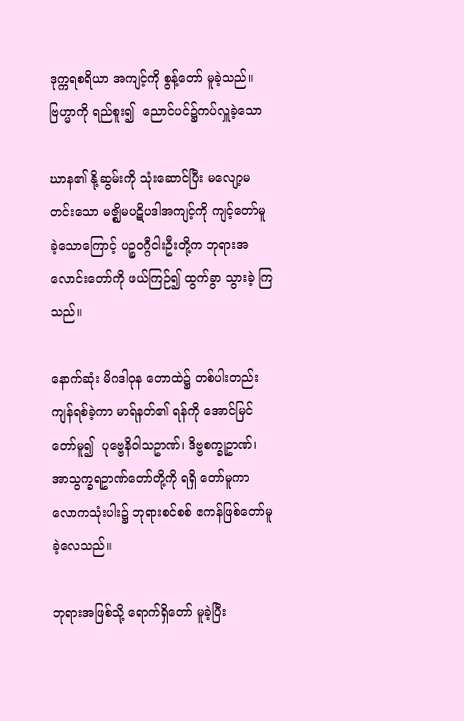ဒုက္ကရစရိယာ အကျင့်ကို စွန့်တော် မူခဲ့သည်။  ဗြဟ္မာကို ရည်စူး၍  ညောင်ပင်၌ကပ်လှူခဲ့သော

ဃာန၏ နို့ဆွမ်းကို သုံးဆောင်ပြီး မလျော့မတင်းသော မဇ္ဈိမပဋိပဒါအကျင့်ကို ကျင့်တော်မူ ခဲ့သောကြောင့် ပဉ္စဝဂ္ဂီငါးဦးတို့က ဘုရားအလောင်းတော်ကို ဖယ်ကြဉ်၍ ထွက်ခွာ သွားခဲ့ ကြသည်။

နောက်ဆုံး မိဂဒါဝုန တောထဲ၌ တစ်ပါးတည်း ကျန်ရစ်ခဲ့ကာ မာရ်နတ်၏ ရန်ကို အောင်မြင်တော်မူ၍  ပုဗ္ဗေနိဝါသဥာဏ်၊ ဒိဗ္ဗစက္ခုဥာဏ်၊ အာသွက္ခရဥာဏ်တော်တို့ကို ရရှိ တော်မူကာ လောကသုံးပါး၌ ဘုရားစင်စစ် ဧကန်ဖြစ်တော်မူခဲ့လေသည်။

ဘုရားအဖြစ်သို့ ရောက်ရှိတော် မူခဲ့ပြီး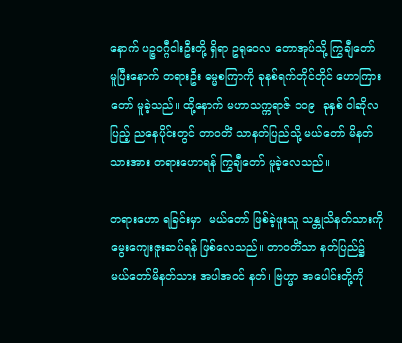နောက် ပဉ္စဝဂ္ဂီငါးဦးတို့ ရှိရာ ဥရုဝေလ တောအုပ်သို့ ကြွချီတော် မူပြီးနောက် တရားဦး ဓမ္မစကြာကို ခုနစ်ရက်တိုင်တိုင် ဟောကြားတော် မူခဲ့သည်။ ထို့နောက် မဟာသက္ကရာဇ် ၁ဝ၉  ခုနှစ် ဝါဆိုလပြည့် ညနေပိုင်းတွင် တာဝတိံ သာနတ်ပြည်သို့ မယ်တော် မိနတ်သားအား တရားဟောရန် ကြွချီတော် မူခဲ့လေသည်။

တရားဟော ရခြင်းမှာ  မယ်တော် ဖြစ်ခဲ့ဖူးသူ သန္တုသိနတ်သားကို မွေးကျေးဇူးဆပ်ရန် ဖြစ်လေသည်။ တာဝတိံသာ နတ်ပြည်၌ မယ်တော်မိနတ်သား အပါအဝင် နတ်၊ ဗြဟ္မာ အပေါင်းတို့ကို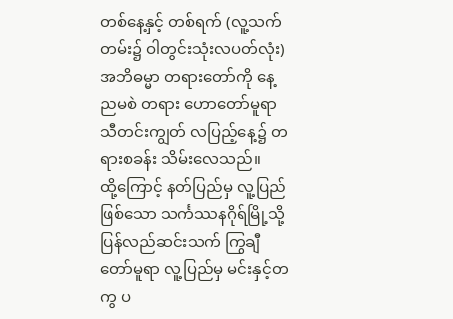တစ်နေ့နှင့် တစ်ရက် (လူ့သက်တမ်း၌ ဝါတွင်းသုံးလပတ်လုံး) အဘိဓမ္မာ တရားတော်ကို နေ့ညမစဲ တရား ဟောတော်မူရာ သီတင်းကျွတ် လပြည့်နေ့၌ တရားစခန်း သိမ်းလေသည်။
ထို့ကြောင့် နတ်ပြည်မှ လူ့ပြည်ဖြစ်သော သင်္ကဿနဂိုရ်မြို့သို့ ပြန်လည်ဆင်းသက် ကြွချီတော်မူရာ လူ့ပြည်မှ မင်းနှင့်တကွ ပ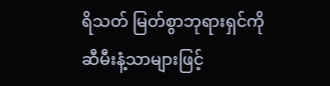ရိသတ် မြတ်စွာဘုရားရှင်ကို ဆီမီးနံ့သာများဖြင့်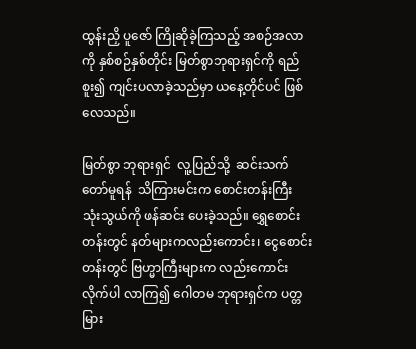ထွန်းညှိ ပူဇော် ကြိုဆိုခဲ့ကြသည့် အစဉ်အလာကို နှစ်စဉ်နှစ်တိုင်း မြတ်စွာဘုရားရှင်ကို ရည်စူး၍ ကျင်းပလာခဲ့သည်မှာ ယနေ့တိုင်ပင် ဖြစ်လေသည်။

မြတ်စွာ ဘုရားရှင်  လူ့ပြည်သို့  ဆင်းသက်တော်မူရန်  သိကြားမင်းက စောင်းတန်းကြီး သုံးသွယ်ကို ဖန်ဆင်း ပေးခဲ့သည်။ ရွှေစောင်းတန်းတွင် နတ်များကလည်းကောင်း၊ ငွေစောင်း တန်းတွင် ဗြဟ္မာကြီးများက လည်းကောင်း လိုက်ပါ လာကြ၍ ဂေါတမ ဘုရားရှင်က ပတ္တမြား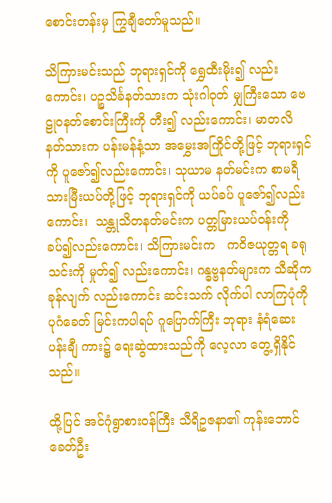စောင်းတန်းမှ ကြွချီတော်မူသည်။

သိကြားမင်းသည် ဘုရားရှင်ကို ရွှေထီးမိုး၍ လည်းကောင်း၊ ပဉ္စသိင်္ခနတ်သားက သုံးဂါဝုတ် မျှကြီးသော ဗေဠုဝနတ်စောင်းကြီးကို တီး၍ လည်းကောင်း၊ မာတလိနတ်သားက ပန်းမန်နံ့သာ အမွှေးအကြိုင်တို့ဖြင့် ဘုရားရှင်ကို ပူဇော်၍လည်းကောင်း၊ သုယာမ နတ်မင်းက စာမရီသားမြီးယပ်တို့ဖြင့် ဘုရားရှင်ကို ယပ်ခပ် ပူဇော်၍လည်းကောင်း၊  သန္တုသိတနတ်မင်းက ပတ္တမြားယပ်ဝန်းကို ခပ်၍လည်းကောင်း၊ သိကြားမင်းက   ကဝိဇယုတ္တရ ခရုသင်းကို မှုတ်၍ လည်းကောင်း၊ ဂန္ဓဗ္ဗနတ်များက သီဆိုကခုန်လျက် လည်းကောင်း ဆင်းသက် လိုက်ပါ လာကြပုံကို ပုဂံခေတ် မြင်းကပါရပ် ဂူပြောက်ကြီး ဘုရား နံရံဆေး ပန်းချီ ကား၌ ရေးဆွဲထားသည်ကို လေ့လာ တွေ့ရှိနိုင်သည်။

ထို့ပြင် အင်ဂုံရွာစားဝန်ကြီး သီရိဥဇနာ၏ ကုန်းဘောင်ခေတ်ဦး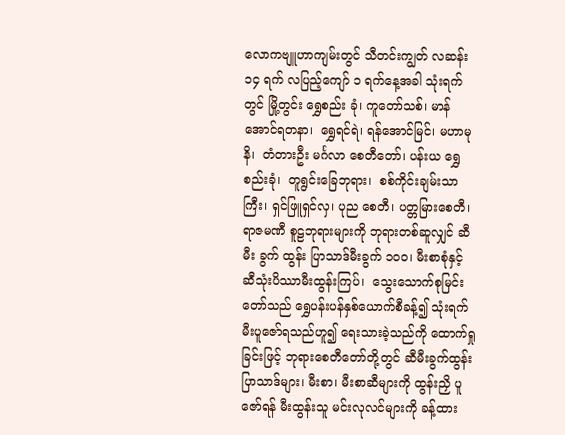လောကဗျူဟာကျမ်းတွင် သီတင်းကျွတ် လဆန်း ၁၄ ရက် လပြည့်ကျော် ၁ ရက်နေ့အခါ သုံးရက်တွင် မြို့တွင်း ရွှေစည်း ခုံ၊ ကူတော်သစ်၊ မာန်အောင်ရတနာ၊  ရွှေရင်ရဲ၊ ရန်အောင်မြင်၊ မဟာမုနိ၊  တံတားဦး မင်္ဂလာ စေတီတော်၊ ပန်းယ ရွှေစည်းခုံ၊  တူရွင်းခြေဘုရား၊  စစ်ကိုင်းချမ်းသာကြီး၊ ရှင်ဖြူရှင်လှ၊ ပုည စေတီ၊ ပတ္တမြားစေတီ၊ ရာဇမဏီ စူဠဘုရားများကို ဘုရားတစ်ဆူလျှင် ဆီမီး ခွက် ထွန်း ပြာသာဒ်မီးခွက် ၁ဝဝ၊ မီးစာစုံနှင့် ဆီသုံးပိဿာမီးထွန်းကြပ်၊  သွေးသောက်စုမြင်းတော်သည် ရွှေပန်းပန်နှစ်ယောက်စီခန့်၍ သုံးရက် မီးပူဇော်ရသည်ဟူ၍ ရေးသားခဲ့သည်ကို ထောက်ရှု ခြင်းဖြင့် ဘုရားစေတီတော်တို့တွင် ဆီမီးခွက်ထွန်းပြာသာဒ်များ၊ မီးစာ၊ မီးစာဆီများကို ထွန်းညှိ ပူဇော်ရန် မီးထွန်းသူ မင်းလုလင်များကို ခန့်ထား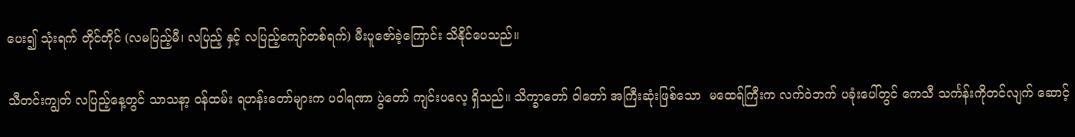ပေး၍ သုံးရက် တိုင်တိုင် (လမပြည့်မီ၊ လပြည့် နှင့် လပြည့်ကျော်တစ်ရက်) မီးပူဇော်ခဲ့ကြောင်း သိနိုင်ပေသည်။

သီတင်းကျွတ် လပြည့်နေ့တွင် သာသနာ့ ဝန်ထမ်း ရဟန်းတော်များက ပဝါရဏာ ပွဲတော် ကျင်းပလေ့ ရှိသည်။ သိက္ခာတော် ဝါတော် အကြီးဆုံးဖြစ်သော  မထေရ်ကြီးက လက်ဝဲဘက် ပခုံးပေါ်တွင် ကေသီ သင်္ကန်းကိုတင်လျက် ဆောင့်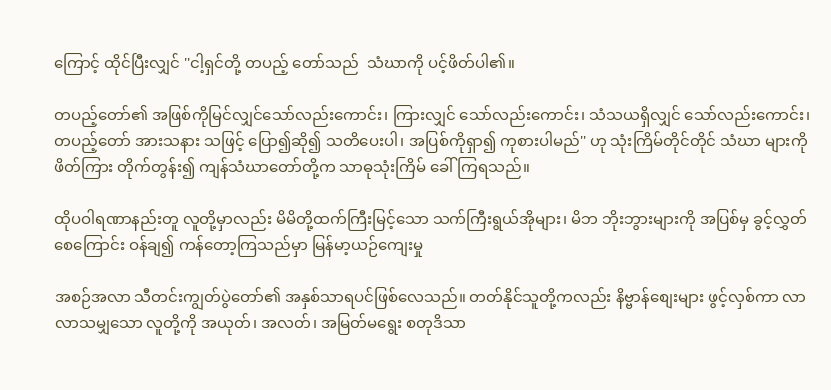ကြောင့် ထိုင်ပြီးလျှင် ''ငါ့ရှင်တို့ တပည့် တော်သည်  သံဃာကို ပင့်ဖိတ်ပါ၏။

တပည့်တော်၏ အဖြစ်ကိုမြင်လျှင်သော်လည်းကောင်း၊ ကြားလျှင် သော်လည်းကောင်း၊ သံသယရှိလျှင် သော်လည်းကောင်း၊ တပည့်တော် အားသနား သဖြင့် ပြော၍ဆို၍ သတိပေးပါ၊ အပြစ်ကိုရှာ၍ ကုစားပါမည်'' ဟု သုံးကြိမ်တိုင်တိုင် သံဃာ များကို ဖိတ်ကြား တိုက်တွန်း၍ ကျန်သံဃာတော်တို့က သာဓုသုံးကြိမ် ခေါ်ကြရသည်။

ထိုပဝါရဏာနည်းတူ လူတို့မှာလည်း မိမိတို့ထက်ကြီးမြင့်သော သက်ကြီးရွယ်အိုများ၊ မိဘ ဘိုးဘွားများကို အပြစ်မှ ခွင့်လွှတ်စေကြောင်း ဝန်ချ၍ ကန်တော့ကြသည်မှာ မြန်မာ့ယဉ်ကျေးမှု

အစဉ်အလာ သီတင်းကျွတ်ပွဲတော်၏ အနှစ်သာရပင်ဖြစ်လေသည်။ တတ်နိုင်သူတို့ကလည်း နိဗ္ဗာန်စျေးများ ဖွင့်လှစ်ကာ လာလာသမျှသော လူတို့ကို အယုတ်၊ အလတ်၊ အမြတ်မရွေး စတုဒိသာ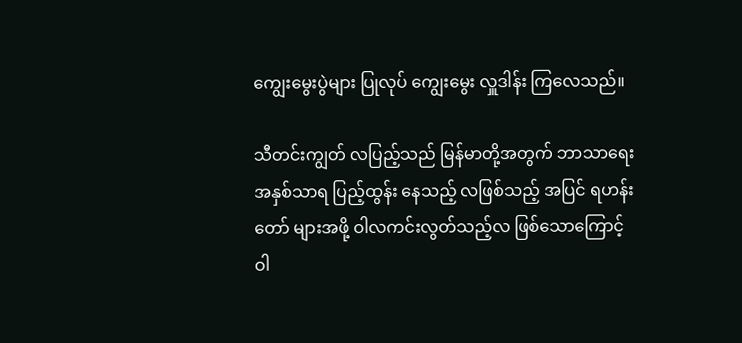ကျွေးမွေးပွဲများ ပြုလုပ် ကျွေးမွေး လှူဒါန်း ကြလေသည်။

သီတင်းကျွတ် လပြည့်သည် မြန်မာတို့အတွက် ဘာသာရေး အနှစ်သာရ ပြည့်ထွန်း နေသည့် လဖြစ်သည့် အပြင် ရဟန်းတော် များအဖို့ ဝါလကင်းလွတ်သည့်လ ဖြစ်သောကြောင့် ဝါ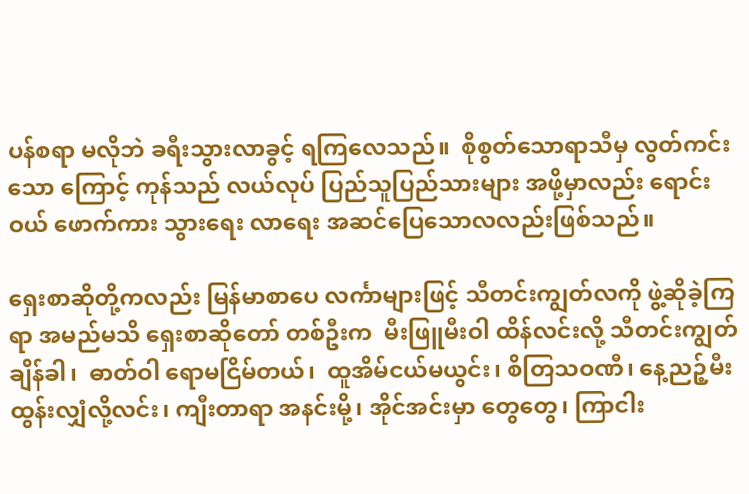ပန်စရာ မလိုဘဲ ခရီးသွားလာခွင့် ရကြလေသည်။  စိုစွတ်သောရာသီမှ လွတ်ကင်းသော ကြောင့် ကုန်သည် လယ်လုပ် ပြည်သူပြည်သားများ အဖို့မှာလည်း ရောင်းဝယ် ဖောက်ကား သွားရေး လာရေး အဆင်ပြေသောလလည်းဖြစ်သည်။

ရှေးစာဆိုတို့ကလည်း မြန်မာစာပေ လင်္ကာများဖြင့် သီတင်းကျွတ်လကို ဖွဲ့ဆိုခဲ့ကြရာ အမည်မသိ ရှေးစာဆိုတော် တစ်ဦးက  မီးဖြူမီးဝါ ထိန်လင်းလို့ သီတင်းကျွတ် ချိန်ခါ၊  ဓာတ်ဝါ ရောမငြိမ်တယ်၊  ထူအိမ်ငယ်မယွင်း၊ စိတြသဝဏီ၊ နေ့ညဉ့်မီးထွန်းလျှံလို့လင်း၊ ကျီးတာရာ အနင်းမို့၊ အိုင်အင်းမှာ တွေတွေ၊ ကြာငါး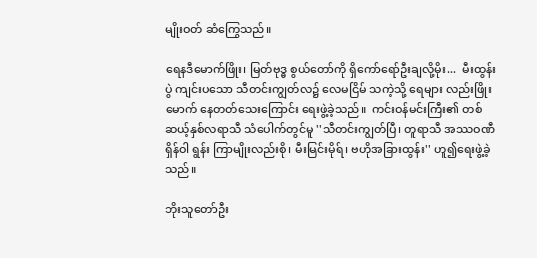မျိုးဝတ် ဆံကြွေသည်။

ရေနဒီမောက်ဖြိုး၊ မြတ်ဗုဒ္ဓ စွယ်တော်ကို ရှိကော်ရော်ဦးချလို့မိုး...  မီးထွန်းပွဲ ကျင်းပသော သီတင်းကျွတ်လ၌ လေမငြိမ် သကဲ့သို့ ရေများ လည်းဖြိုးမောက် နေတတ်သေးကြောင်း ရေးဖွဲ့ခဲ့သည်။  ကင်းဝန်မင်းကြီး၏ တစ်ဆယ့်နှစ်လရာသီ သံပေါက်တွင်မူ ''သီတင်းကျွတ်ပြီ၊ တူရာသီ အဿဝဏီရှိန်ဝါ ရွန်း ကြာမျိုးလည်းစို၊ မီးမြင်းမိုရ်၊ ဗဟိုအခြားထွန်း'' ဟူ၍ရေးဖွဲ့ခဲ့သည်။

ဘိုးသူတော်ဦး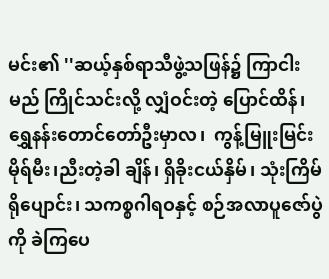မင်း၏ ''ဆယ့်နှစ်ရာသီဖွဲ့သဖြန်၌ ကြာငါးမည် ကြိုင်သင်းလို့ လျှံဝင်းတဲ့ ပြောင်ထိန်၊ ရွှေနန်းတောင်တော်ဦးမှာလ၊  ကွန့်မြူးမြင်းမိုရ်မီး၊ညီးတဲ့ခါ ချိန်၊ ရှိခိုးငယ်နှိမ်၊ သုံးကြိမ်ရိုပျောင်း၊ သကစ္စဂါရဝနှင့် စဉ်အလာပူဇော်ပွဲကို ခဲကြပေ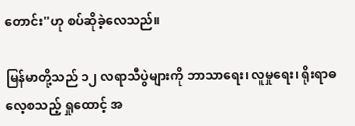တောင်း''ဟု စပ်ဆိုခဲ့လေသည်။

မြန်မာတို့သည် ၁၂ လရာသီပွဲများကို ဘာသာရေး၊ လူမှုရေး၊ ရိုးရာဓလေ့စသည့် ရှုထောင့် အ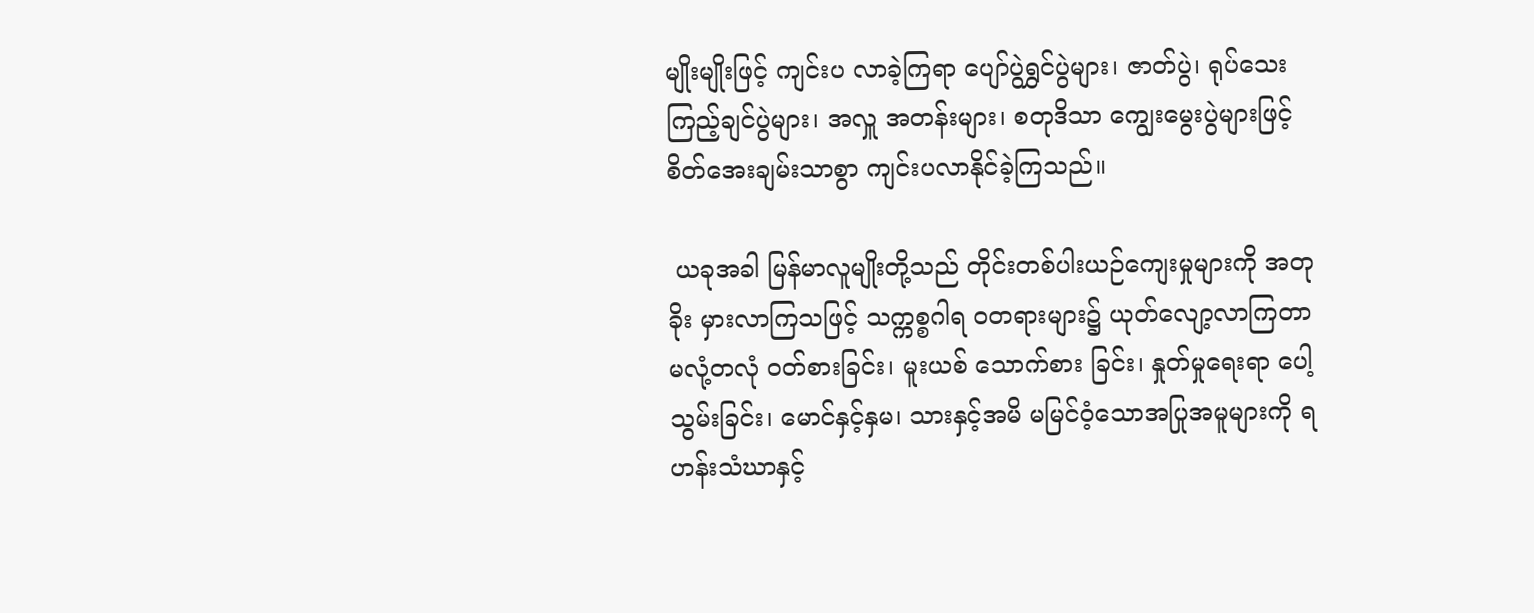မျိုးမျိုးဖြင့် ကျင်းပ လာခဲ့ကြရာ ပျော်ပွဲရွှင်ပွဲများ၊ ဇာတ်ပွဲ၊ ရုပ်သေးကြည့်ချင်ပွဲများ၊ အလှူ အတန်းများ၊ စတုဒိသာ ကျွေးမွေးပွဲများဖြင့် စိတ်အေးချမ်းသာစွာ ကျင်းပလာနိုင်ခဲ့ကြသည်။

 ယခုအခါ မြန်မာလူမျိုးတို့သည် တိုင်းတစ်ပါးယဉ်ကျေးမှုများကို အတုခိုး မှားလာကြသဖြင့် သက္ကစ္စဂါရ ဝတရားများ၌ ယုတ်လျော့လာကြတာ မလုံ့တလုံ ဝတ်စားခြင်း၊ မူးယစ် သောက်စား ခြင်း၊ နှုတ်မှုရေးရာ ပေါ့သွမ်းခြင်း၊ မောင်နှင့်နှမ၊ သားနှင့်အမိ မမြင်ဝံ့သောအပြုအမူများကို ရဟန်းသံဃာနှင့်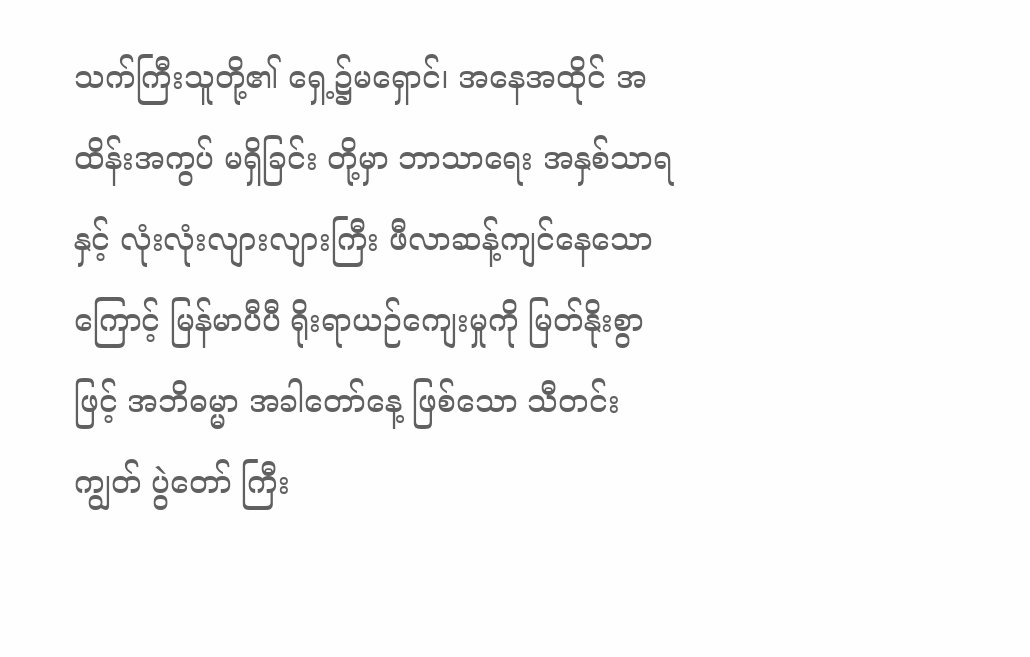သက်ကြီးသူတို့၏ ရှေ့၌မရှောင်၊ အနေအထိုင် အထိန်းအကွပ် မရှိခြင်း တို့မှာ ဘာသာရေး အနှစ်သာရနှင့် လုံးလုံးလျားလျားကြီး ဖီလာဆန့်ကျင်နေသောကြောင့် မြန်မာပီပီ ရိုးရာယဉ်ကျေးမှုကို မြတ်နိုးစွာဖြင့် အဘိဓမ္မာ အခါတော်နေ့ ဖြစ်သော သီတင်းကျွတ် ပွဲတော် ကြီး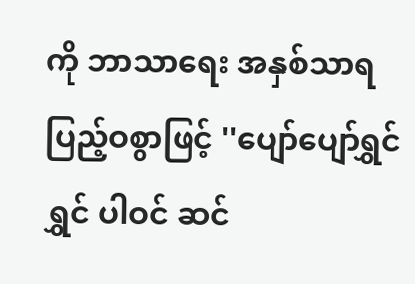ကို ဘာသာရေး အနှစ်သာရ ပြည့်ဝစွာဖြင့် ''ပျော်ပျော်ရွှင်ရွှင် ပါဝင် ဆင်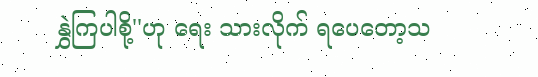နွှဲကြပါစို့''ဟု ရေး သားလိုက် ရပေတော့သ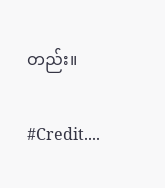တည်း။

#Credit....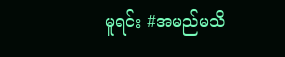မူရင်း #အမည်မသိ